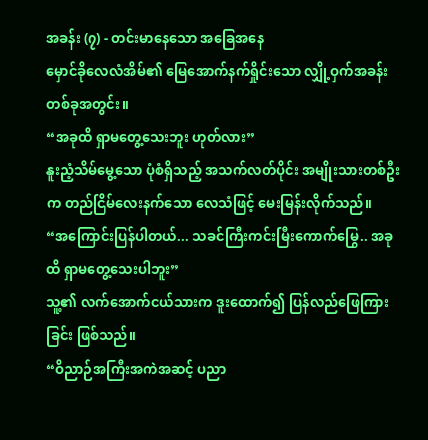အခန်း (၇) - တင်းမာနေသော အခြေအနေ
မှောင်ခိုလေလံအိမ်၏ မြေအောက်နက်ရှိုင်းသော လျှို့ဝှက်အခန်းတစ်ခုအတွင်း။
“အခုထိ ရှာမတွေ့သေးဘူး ဟုတ်လား”
နူးညံ့သိမ်မွေ့သော ပုံစံရှိသည့် အသက်လတ်ပိုင်း အမျိုးသားတစ်ဦးက တည်ငြိမ်လေးနက်သော လေသံဖြင့် မေးမြန်းလိုက်သည်။
“အကြောင်းပြန်ပါတယ်... သခင်ကြီးကင်းမြီးကောက်မြွေ.. အခုထိ ရှာမတွေ့သေးပါဘူး”
သူ့၏ လက်အောက်ငယ်သားက ဒူးထောက်၍ ပြန်လည်ဖြေကြားခြင်း ဖြစ်သည်။
“ဝိညာဉ်အကြီးအကဲအဆင့် ပညာ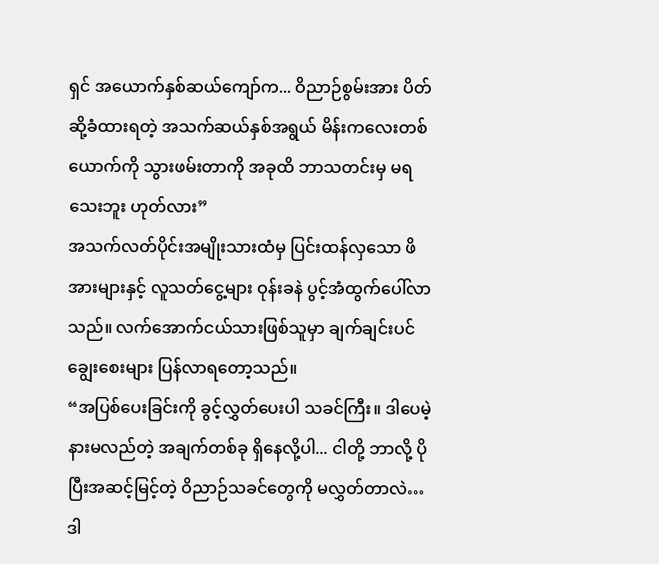ရှင် အယောက်နှစ်ဆယ်ကျော်က... ဝိညာဉ်စွမ်းအား ပိတ်ဆို့ခံထားရတဲ့ အသက်ဆယ်နှစ်အရွယ် မိန်းကလေးတစ်ယောက်ကို သွားဖမ်းတာကို အခုထိ ဘာသတင်းမှ မရသေးဘူး ဟုတ်လား”
အသက်လတ်ပိုင်းအမျိုးသားထံမှ ပြင်းထန်လှသော ဖိအားများနှင့် လူသတ်ငွေ့များ ဝုန်းခနဲ ပွင့်အံထွက်ပေါ်လာသည်။ လက်အောက်ငယ်သားဖြစ်သူမှာ ချက်ချင်းပင် ချွေးစေးများ ပြန်လာရတော့သည်။
“အပြစ်ပေးခြင်းကို ခွင့်လွှတ်ပေးပါ သခင်ကြီး။ ဒါပေမဲ့ နားမလည်တဲ့ အချက်တစ်ခု ရှိနေလို့ပါ... ငါတို့ ဘာလို့ ပိုပြီးအဆင့်မြင့်တဲ့ ဝိညာဉ်သခင်တွေကို မလွှတ်တာလဲ… ဒါ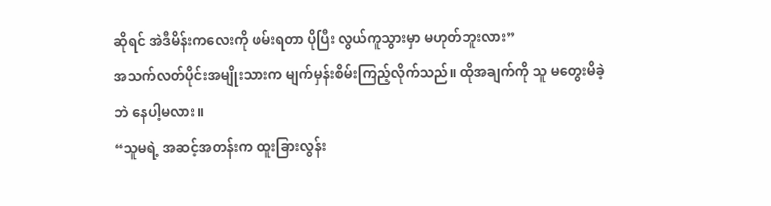ဆိုရင် အဲဒီမိန်းကလေးကို ဖမ်းရတာ ပိုပြီး လွယ်ကူသွားမှာ မဟုတ်ဘူးလား”
အသက်လတ်ပိုင်းအမျိုးသားက မျက်မှန်းစိမ်းကြည့်လိုက်သည်။ ထိုအချက်ကို သူ မတွေးမိခဲ့ဘဲ နေပါ့မလား။
“သူမရဲ့ အဆင့်အတန်းက ထူးခြားလွန်း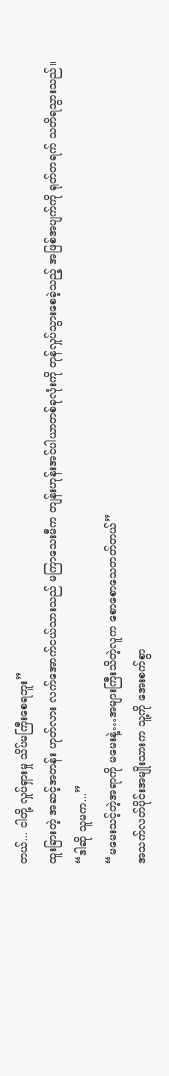တယ်... ငါတို့ လှုပ်ရှားမှု သိပ်မကြီးစေရဘူး”
ထူးခြားတဲ့ အဆင့်အတန်း ဟုတ်လား လက်အောက်ငယ်သားသည် မကြာသေးမီက တျန်းဟုန်းအင်ပါယာတစ်ခုလုံးကို တုန်လှုပ်သွားစေခဲ့သည့် အဖြစ်အပျက်ကို ရုတ်တရက် သတိရသွားသည်။
“ဒါဆို သူမက...”
“မမေးသင့်တဲ့အရာကို မမေးနဲ့…အများကြီးသိတဲ့လူက စောစောသေတတ်တယ်”
အသက်လတ်ပိုင်းအမျိုးသားက သူ့ကို အေးစက်စွာ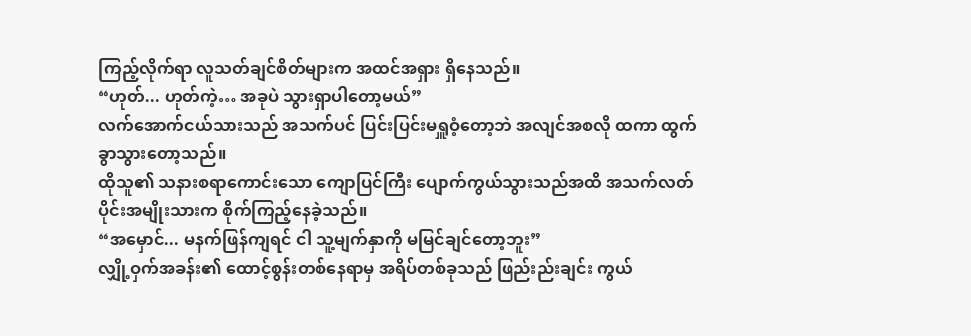ကြည့်လိုက်ရာ လူသတ်ချင်စိတ်များက အထင်အရှား ရှိနေသည်။
“ဟုတ်... ဟုတ်ကဲ့… အခုပဲ သွားရှာပါတော့မယ်”
လက်အောက်ငယ်သားသည် အသက်ပင် ပြင်းပြင်းမရှူဝံ့တော့ဘဲ အလျင်အစလို ထကာ ထွက်ခွာသွားတော့သည်။
ထိုသူ၏ သနားစရာကောင်းသော ကျောပြင်ကြီး ပျောက်ကွယ်သွားသည်အထိ အသက်လတ်ပိုင်းအမျိုးသားက စိုက်ကြည့်နေခဲ့သည်။
“အမှောင်... မနက်ဖြန်ကျရင် ငါ သူ့မျက်နှာကို မမြင်ချင်တော့ဘူး”
လျှို့ဝှက်အခန်း၏ ထောင့်စွန်းတစ်နေရာမှ အရိပ်တစ်ခုသည် ဖြည်းည်းချင်း ကွယ်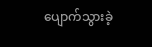ပျောက်သွားခဲ့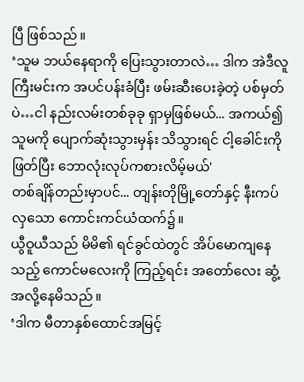ပြီ ဖြစ်သည်။
‘သူမ ဘယ်နေရာကို ပြေးသွားတာလဲ… ဒါက အဲဒီလူကြီးမင်းက အပင်ပန်းခံပြီး ဖမ်းဆီးပေးခဲ့တဲ့ ပစ်မှတ်ပဲ…ငါ နည်းလမ်းတစ်ခုခု ရှာမှဖြစ်မယ်... အကယ်၍ သူမကို ပျောက်ဆုံးသွားမှန်း သိသွားရင် ငါ့ခေါင်းကို ဖြတ်ပြီး ဘောလုံးလုပ်ကစားလိမ့်မယ်'
တစ်ချိန်တည်းမှာပင်... တျန်းတိုမြို့တော်နှင့် နီးကပ်လှသော ကောင်းကင်ယံထက်၌။
ယွီဝူယီသည် မိမိ၏ ရင်ခွင်ထဲတွင် အိပ်မောကျနေသည့် ကောင်မလေးကို ကြည့်ရင်း အတော်လေး ဆွံ့အလို့နေမိသည်။
‘ဒါက မီတာနှစ်ထောင်အမြင့်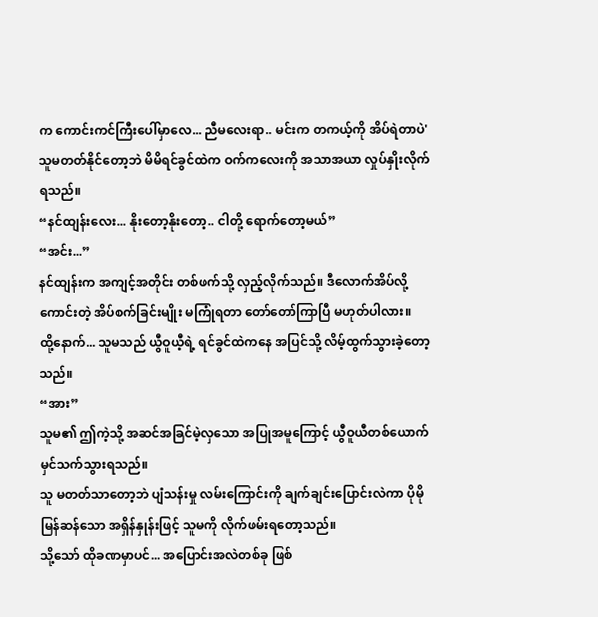က ကောင်းကင်ကြီးပေါ်မှာလေ... ညီမလေးရာ.. မင်းက တကယ့်ကို အိပ်ရဲတာပဲ'
သူမတတ်နိုင်တော့ဘဲ မိမိရင်ခွင်ထဲက ဝက်ကလေးကို အသာအယာ လှုပ်နှိုးလိုက်ရသည်။
“နင်ထျန်းလေး... နိုးတော့နိုးတော့.. ငါတို့ ရောက်တော့မယ်”
“အင်း...”
နင်ထျန်းက အကျင့်အတိုင်း တစ်ဖက်သို့ လှည့်လိုက်သည်။ ဒီလောက်အိပ်လို့ကောင်းတဲ့ အိပ်စက်ခြင်းမျိုး မကြုံရတာ တော်တော်ကြာပြီ မဟုတ်ပါလား။
ထို့နောက်... သူမသည် ယွီဝူယီ့ရဲ့ ရင်ခွင်ထဲကနေ အပြင်သို့ လိမ့်ထွက်သွားခဲ့တော့သည်။
“အား”
သူမ၏ ဤကဲ့သို့ အဆင်အခြင်မဲ့လှသော အပြုအမူကြောင့် ယွီဝူယီတစ်ယောက် မှင်သက်သွားရသည်။
သူ မတတ်သာတော့ဘဲ ပျံသန်းမှု လမ်းကြောင်းကို ချက်ချင်းပြောင်းလဲကာ ပိုမိုမြန်ဆန်သော အရှိန်နှုန်းဖြင့် သူမကို လိုက်ဖမ်းရတော့သည်။
သို့သော် ထိုခဏမှာပင်... အပြောင်းအလဲတစ်ခု ဖြစ်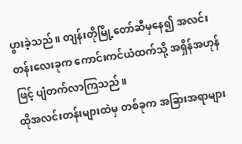ပွားခဲ့သည်။ တျန်းတိုမြို့တော်ဆီမှနေ၍ အလင်းတန်းလေးခုက ကောင်းကင်ယံထက်သို့ အရှိန်အဟုန်ဖြင့် ပျံတက်လာကြသည်။
ထိုအလင်းတန်းများထဲမှ တစ်ခုက အခြားအရာများ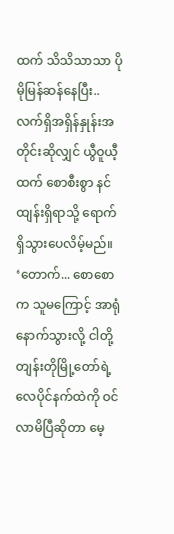ထက် သိသိသာသာ ပိုမိုမြန်ဆန်နေပြီး.. လက်ရှိအရှိန်နှုန်းအတိုင်းဆိုလျှင် ယွီဝူယီ့ထက် စောစီးစွာ နင်ထျန်းရှိရာသို့ ရောက်ရှိသွားပေလိမ့်မည်။
‘တောက်... စောစောက သူမကြောင့် အာရုံနောက်သွားလို့ ငါတို့ တျန်းတိုမြို့တော်ရဲ့ လေပိုင်နက်ထဲကို ဝင်လာမိပြီဆိုတာ မေ့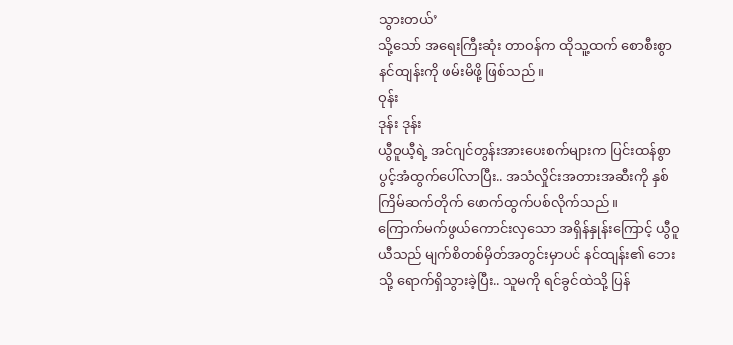သွားတယ်’
သို့သော် အရေးကြီးဆုံး တာဝန်က ထိုသူ့ထက် စောစီးစွာ နင်ထျန်းကို ဖမ်းမိဖို့ ဖြစ်သည်။
ဝုန်း
ဒုန်း ဒုန်း
ယွီဝူယီ့ရဲ့ အင်ဂျင်တွန်းအားပေးစက်များက ပြင်းထန်စွာ ပွင့်အံထွက်ပေါ်လာပြီး.. အသံလှိုင်းအတားအဆီးကို နှစ်ကြိမ်ဆက်တိုက် ဖောက်ထွက်ပစ်လိုက်သည်။
ကြောက်မက်ဖွယ်ကောင်းလှသော အရှိန်နှုန်းကြောင့် ယွီဝူယီသည် မျက်စိတစ်မှိတ်အတွင်းမှာပင် နင်ထျန်း၏ ဘေးသို့ ရောက်ရှိသွားခဲ့ပြီး.. သူမကို ရင်ခွင်ထဲသို့ ပြန်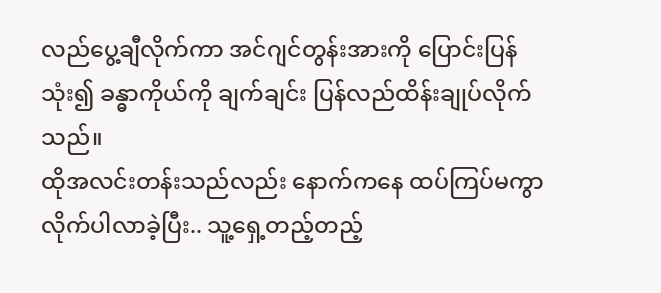လည်ပွေ့ချီလိုက်ကာ အင်ဂျင်တွန်းအားကို ပြောင်းပြန်သုံး၍ ခန္ဓာကိုယ်ကို ချက်ချင်း ပြန်လည်ထိန်းချုပ်လိုက်သည်။
ထိုအလင်းတန်းသည်လည်း နောက်ကနေ ထပ်ကြပ်မကွာ လိုက်ပါလာခဲ့ပြီး.. သူ့ရှေ့တည့်တည့်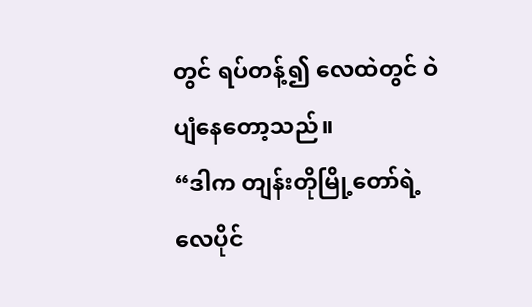တွင် ရပ်တန့်၍ လေထဲတွင် ဝဲပျံနေတော့သည်။
“ဒါက တျန်းတိုမြို့တော်ရဲ့ လေပိုင်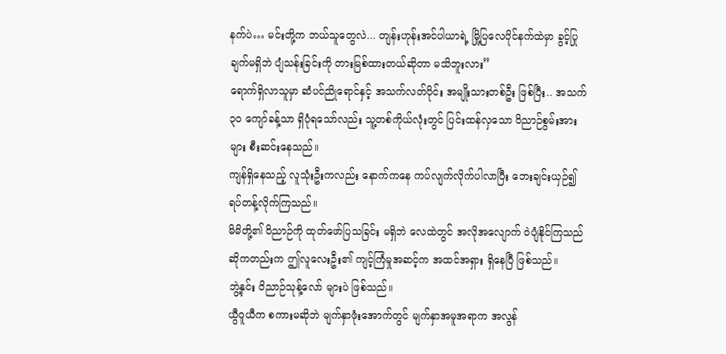နက်ပဲ… မင်းတို့က ဘယ်သူတွေလဲ... တျန်းဟုန်းအင်ပါယာရဲ့ မြို့ပြလေပိုင်နက်ထဲမှာ ခွင့်ပြုချက်မရှိဘဲ ပျံသန်းခြင်းကို တားမြစ်ထားတယ်ဆိုတာ မသိဘူးလား”
ရောက်ရှိလာသူမှာ ဆံပင်ညိုရောင်နှင့် အသက်လတ်ပိုင်း အမျိုးသားတစ်ဦး ဖြစ်ပြီး.. အသက် ၃၀ ကျော်ခန့်သာ ရှိပုံရသော်လည်း သူ့တစ်ကိုယ်လုံးတွင် ပြင်းထန်လှသော ဝိညာဉ်စွမ်းအားများ စီးဆင်းနေသည်။
ကျန်ရှိနေသည့် လူသုံးဦးကလည်း နောက်ကနေ ကပ်လျက်လိုက်ပါလာပြီး ဘေးချင်းယှဉ်၍ ရပ်တန့်လိုက်ကြသည်။
မိမိတို့၏ ဝိညာဉ်ကို ထုတ်ဖော်ပြသခြင်း မရှိဘဲ လေထဲတွင် အလိုအလျောက် ဝဲပျံနိုင်ကြသည်ဆိုကတည်းက ဤလူလေးဦး၏ ကျင့်ကြံမှုအဆင့်က အထင်အရှား ရှိနေပြီ ဖြစ်သည်။
ဘွဲ့နှင်း ဝိညာဉ်သုန့်လော် များပဲ ဖြစ်သည်။
ယွီဝူယီက စကားမဆိုဘဲ မျက်နှာဖုံးအောက်တွင် မျက်နှာအမူအရာက အလွန်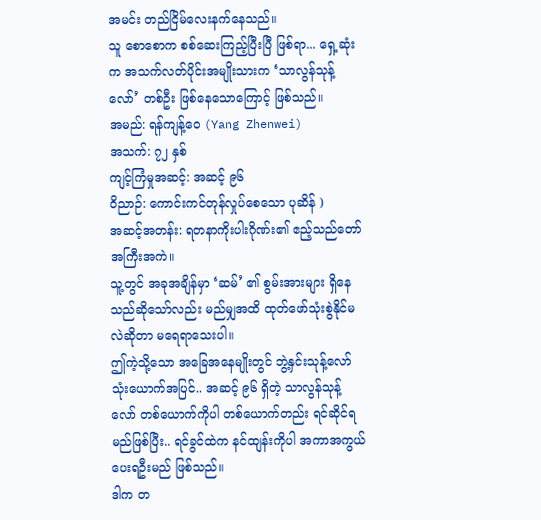အမင်း တည်ငြိမ်လေးနက်နေသည်။
သူ စောစောက စစ်ဆေးကြည့်ပြီးပြီ ဖြစ်ရာ... ရှေ့ဆုံးက အသက်လတ်ပိုင်းအမျိုးသားက ‘သာလွန်သုန့်လော်’ တစ်ဦး ဖြစ်နေသောကြောင့် ဖြစ်သည်။
အမည်: ရန်ကျန့်ဝေ (Yang Zhenwei)
အသက်: ၇၂ နှစ်
ကျင့်ကြံမှုအဆင့်: အဆင့် ၉၆
ဝိညာဉ်: ကောင်းကင်တုန်လှုပ်စေသော ပုဆိန် )
အဆင့်အတန်း: ရတနာကိုးပါးဂိုဏ်း၏ ဧည့်သည်တော်အကြီးအကဲ။
သူ့တွင် အခုအချိန်မှာ ‘ဆမ်’ ၏ စွမ်းအားများ ရှိနေသည်ဆိုသော်လည်း မည်မျှအထိ ထုတ်ဖော်သုံးစွဲနိုင်မလဲဆိုတာ မရေရာသေးပါ။
ဤကဲ့သို့သော အခြေအနေမျိုးတွင် ဘွဲ့နှင်းသုန့်လော် သုံးယောက်အပြင်.. အဆင့် ၉၆ ရှိတဲ့ သာလွန်သုန့်လော် တစ်ယောက်ကိုပါ တစ်ယောက်တည်း ရင်ဆိုင်ရမည်ဖြစ်ပြီး.. ရင်ခွင်ထဲက နင်ထျန်းကိုပါ အကာအကွယ် ပေးရဦးမည် ဖြစ်သည်။
ဒါက တ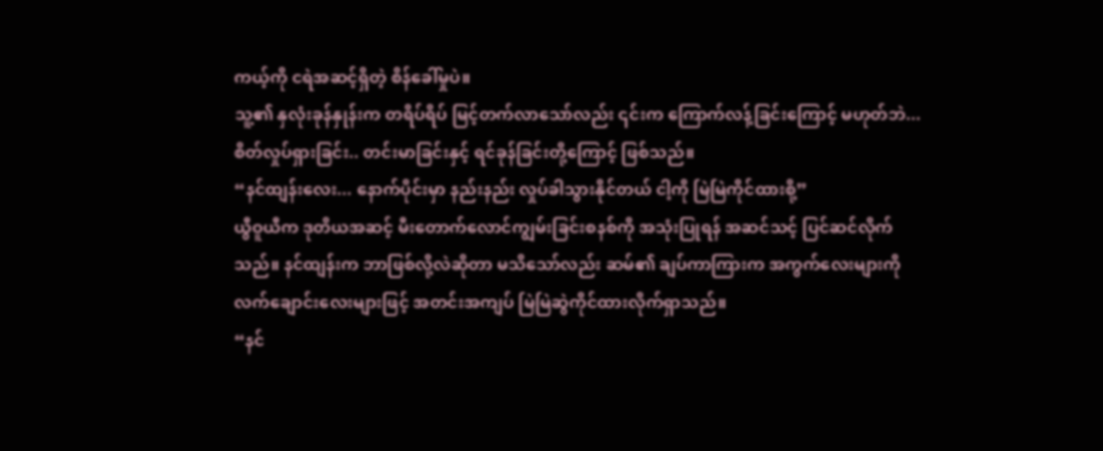ကယ့်ကို ငရဲအဆင့်ရှိတဲ့ စိန်ခေါ်မှုပဲ။
သူ့၏ နှလုံးခုန်နှုန်းက တရိပ်ရိပ် မြင့်တက်လာသော်လည်း ၎င်းက ကြောက်လန့်ခြင်းကြောင့် မဟုတ်ဘဲ... စိတ်လှုပ်ရှားခြင်း.. တင်းမာခြင်းနှင့် ရင်ခုန်ခြင်းတို့ကြောင့် ဖြစ်သည်။
“နင်ထျန်းလေး... နောက်ပိုင်းမှာ နည်းနည်း လှုပ်ခါသွားနိုင်တယ် ငါ့ကို မြဲမြဲကိုင်ထားစို့”
ယွီဝူယီက ဒုတိယအဆင့် မီးတောက်လောင်ကျွမ်းခြင်းစနစ်ကို အသုံးပြုရန် အဆင်သင့် ပြင်ဆင်လိုက်သည်။ နင်ထျန်းက ဘာဖြစ်လို့လဲဆိုတာ မသိသော်လည်း ဆမ်၏ ချပ်ကာကြားက အကွက်လေးများကို လက်ချောင်းလေးများဖြင့် အတင်းအကျပ် မြဲမြဲဆွဲကိုင်ထားလိုက်ရှာသည်။
“နင်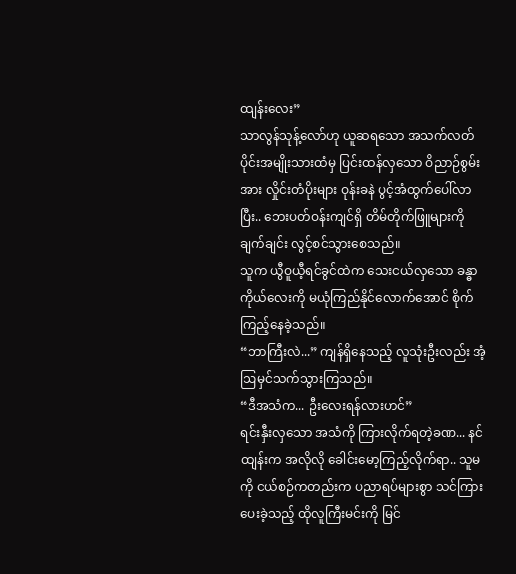ထျန်းလေး”
သာလွန်သုန့်လော်ဟု ယူဆရသော အသက်လတ်ပိုင်းအမျိုးသားထံမှ ပြင်းထန်လှသော ဝိညာဉ်စွမ်းအား လှိုင်းတံပိုးများ ဝုန်းခနဲ ပွင့်အံထွက်ပေါ်လာပြီး.. ဘေးပတ်ဝန်းကျင်ရှိ တိမ်တိုက်ဖြူများကို ချက်ချင်း လွင့်စင်သွားစေသည်။
သူက ယွီဝူယီ့ရင်ခွင်ထဲက သေးငယ်လှသော ခန္ဓာကိုယ်လေးကို မယုံကြည်နိုင်လောက်အောင် စိုက်ကြည့်နေခဲ့သည်။
“ဘာကြီးလဲ...” ကျန်ရှိနေသည့် လူသုံးဦးလည်း အံ့ဩမှင်သက်သွားကြသည်။
“ဒီအသံက... ဦးလေးရန်လားဟင်”
ရင်းနှီးလှသော အသံကို ကြားလိုက်ရတဲ့ခဏ... နင်ထျန်းက အလိုလို ခေါင်းမော့ကြည့်လိုက်ရာ.. သူမကို ငယ်စဉ်ကတည်းက ပညာရပ်များစွာ သင်ကြားပေးခဲ့သည့် ထိုလူကြီးမင်းကို မြင်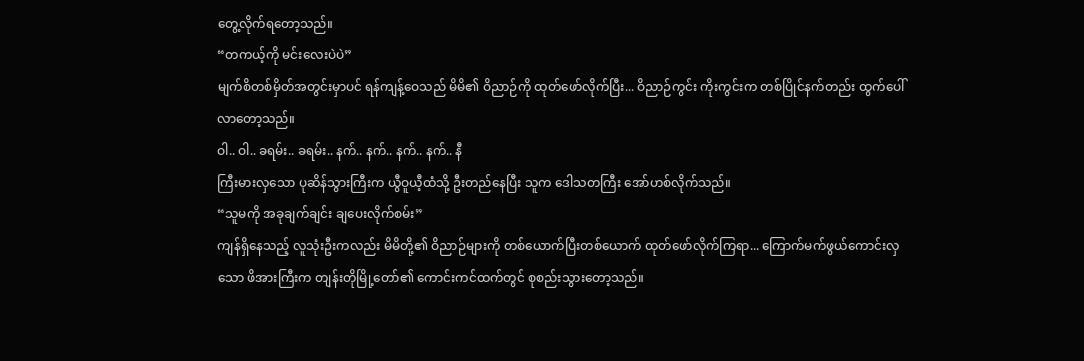တွေ့လိုက်ရတော့သည်။
“တကယ့်ကို မင်းလေးပဲပဲ”
မျက်စိတစ်မှိတ်အတွင်းမှာပင် ရန်ကျန့်ဝေသည် မိမိ၏ ဝိညာဉ်ကို ထုတ်ဖော်လိုက်ပြီး... ဝိညာဉ်ကွင်း ကိုးကွင်းက တစ်ပြိုင်နက်တည်း ထွက်ပေါ်လာတော့သည်။
ဝါ.. ဝါ.. ခရမ်း.. ခရမ်း.. နက်.. နက်.. နက်.. နက်.. နီ
ကြီးမားလှသော ပုဆိန်သွားကြီးက ယွီဝူယီ့ထံသို့ ဦးတည်နေပြီး သူက ဒေါသတကြီး အော်ဟစ်လိုက်သည်။
“သူမကို အခုချက်ချင်း ချပေးလိုက်စမ်း”
ကျန်ရှိနေသည့် လူသုံးဦးကလည်း မိမိတို့၏ ဝိညာဉ်များကို တစ်ယောက်ပြီးတစ်ယောက် ထုတ်ဖော်လိုက်ကြရာ... ကြောက်မက်ဖွယ်ကောင်းလှသော ဖိအားကြီးက တျန်းတိုမြို့တော်၏ ကောင်းကင်ထက်တွင် စုစည်းသွားတော့သည်။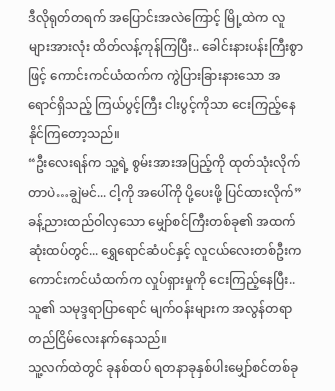ဒီလိုရုတ်တရက် အပြောင်းအလဲကြောင့် မြို့ထဲက လူများအားလုံး ထိတ်လန့်ကုန်ကြပြီး.. ခေါင်းနားပန်းကြီးစွာဖြင့် ကောင်းကင်ယံထက်က ကွဲပြားခြားနားသော အရောင်ရှိသည့် ကြယ်ပွင့်ကြီး ငါးပွင့်ကိုသာ ငေးကြည့်နေနိုင်ကြတော့သည်။
“ဦးလေးရန်က သူ့ရဲ့ စွမ်းအားအပြည့်ကို ထုတ်သုံးလိုက်တာပဲ…ချွဲမင်... ငါ့ကို အပေါ်ကို ပို့ပေးဖို့ ပြင်ထားလိုက်”
ခန့်ညားထည်ဝါလှသော မျှော်စင်ကြီးတစ်ခု၏ အထက်ဆုံးထပ်တွင်... ရွှေရောင်ဆံပင်နှင့် လူငယ်လေးတစ်ဦးက ကောင်းကင်ယံထက်က လှုပ်ရှားမှုကို ငေးကြည့်နေပြီး.. သူ၏ သမုဒ္ဒရာပြာရောင် မျက်ဝန်းများက အလွန်တရာ တည်ငြိမ်လေးနက်နေသည်။
သူ့လက်ထဲတွင် ခုနစ်ထပ် ရတနာခုနှစ်ပါးမျှော်စင်တစ်ခု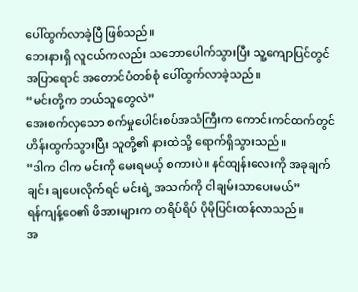ပေါ်ထွက်လာခဲ့ပြီ ဖြစ်သည်။
ဘေးနားရှိ လူငယ်ကလည်း သဘောပေါက်သွားပြီး သူ့ကျောပြင်တွင် အပြာရောင် အတောင်ပံတစ်စုံ ပေါ်ထွက်လာခဲ့သည်။
“မင်းတို့က ဘယ်သူတွေလဲ”
အေးစက်လှသော စက်မှုပေါင်းစပ်အသံကြီးက ကောင်းကင်ထက်တွင် ဟိန်းထွက်သွားပြီး သူတို့၏ နားထဲသို့ ရောက်ရှိသွားသည်။
“ဒါက ငါက မင်းကို မေးရမယ့် စကားပဲ။ နင်ထျန်းလေးကို အခုချက်ချင်း ချပေးလိုက်ရင် မင်းရဲ့ အသက်ကို ငါချမ်းသာပေးမယ်”
ရန်ကျန့်ဝေ၏ ဖိအားများက တရိပ်ရိပ် ပိုမိုပြင်းထန်လာသည်။
အ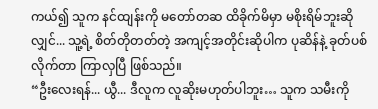ကယ်၍ သူက နင်ထျန်းကို မတော်တဆ ထိခိုက်မိမှာ မစိုးရိမ်ဘူးဆိုလျှင်... သူ့ရဲ့ စိတ်တိုတတ်တဲ့ အကျင့်အတိုင်းဆိုပါက ပုဆိန်နဲ့ ခုတ်ပစ်လိုက်တာ ကြာလှပြီ ဖြစ်သည်။
“ဦးလေးရန်... ယွီ... ဒီလူက လူဆိုးမဟုတ်ပါဘူး… သူက သမီးကို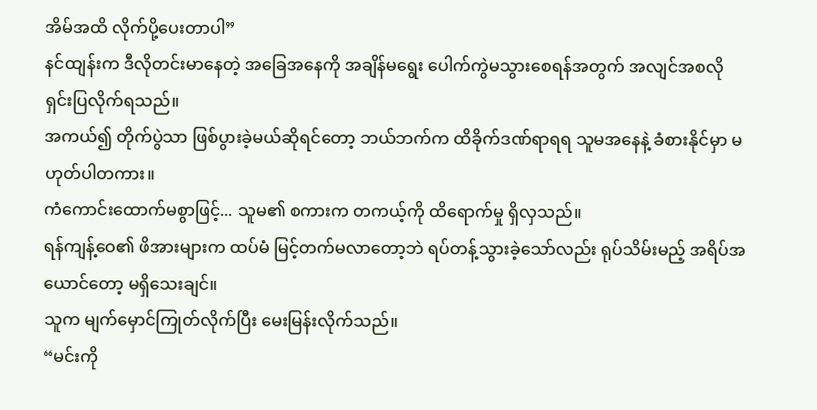အိမ်အထိ လိုက်ပို့ပေးတာပါ”
နင်ထျန်းက ဒီလိုတင်းမာနေတဲ့ အခြေအနေကို အချိန်မရွေး ပေါက်ကွဲမသွားစေရန်အတွက် အလျင်အစလို ရှင်းပြလိုက်ရသည်။
အကယ်၍ တိုက်ပွဲသာ ဖြစ်ပွားခဲ့မယ်ဆိုရင်တော့ ဘယ်ဘက်က ထိခိုက်ဒဏ်ရာရရ သူမအနေနဲ့ ခံစားနိုင်မှာ မဟုတ်ပါတကား။
ကံကောင်းထောက်မစွာဖြင့်... သူမ၏ စကားက တကယ့်ကို ထိရောက်မှု ရှိလှသည်။
ရန်ကျန့်ဝေ၏ ဖိအားများက ထပ်မံ မြင့်တက်မလာတော့ဘဲ ရပ်တန့်သွားခဲ့သော်လည်း ရုပ်သိမ်းမည့် အရိပ်အယောင်တော့ မရှိသေးချင်။
သူက မျက်မှောင်ကြုတ်လိုက်ပြီး မေးမြန်းလိုက်သည်။
“မင်းကို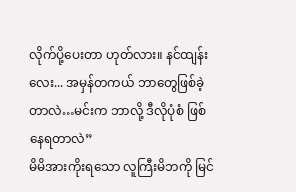လိုက်ပို့ပေးတာ ဟုတ်လား။ နင်ထျန်းလေး... အမှန်တကယ် ဘာတွေဖြစ်ခဲ့တာလဲ…မင်းက ဘာလို့ ဒီလိုပုံစံ ဖြစ်နေရတာလဲ”
မိမိအားကိုးရသော လူကြီးမိဘကို မြင်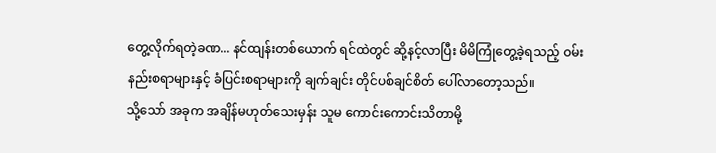တွေ့လိုက်ရတဲ့ခဏ... နင်ထျန်းတစ်ယောက် ရင်ထဲတွင် ဆို့နင့်လာပြီး မိမိကြုံတွေ့ခဲ့ရသည့် ဝမ်းနည်းစရာများနှင့် ခံပြင်းစရာများကို ချက်ချင်း တိုင်ပစ်ချင်စိတ် ပေါ်လာတော့သည်။
သို့သော် အခုက အချိန်မဟုတ်သေးမှန်း သူမ ကောင်းကောင်းသိတာမို့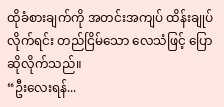ထိုခံစားချက်ကို အတင်းအကျပ် ထိန်းချုပ်လိုက်ရင်း တည်ငြိမ်သော လေသံဖြင့် ပြောဆိုလိုက်သည်။
“ဦးလေးရန်...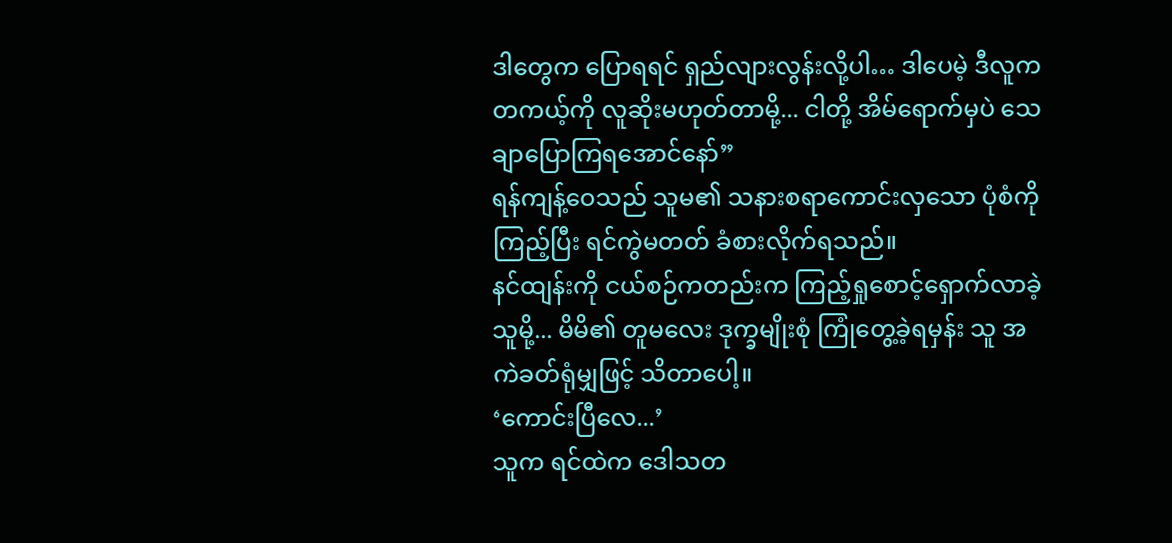ဒါတွေက ပြောရရင် ရှည်လျားလွန်းလို့ပါ… ဒါပေမဲ့ ဒီလူက တကယ့်ကို လူဆိုးမဟုတ်တာမို့... ငါတို့ အိမ်ရောက်မှပဲ သေချာပြောကြရအောင်နော်”
ရန်ကျန့်ဝေသည် သူမ၏ သနားစရာကောင်းလှသော ပုံစံကို ကြည့်ပြီး ရင်ကွဲမတတ် ခံစားလိုက်ရသည်။
နင်ထျန်းကို ငယ်စဉ်ကတည်းက ကြည့်ရှုစောင့်ရှောက်လာခဲ့သူမို့... မိမိ၏ တူမလေး ဒုက္ခမျိုးစုံ ကြုံတွေ့ခဲ့ရမှန်း သူ အကဲခတ်ရုံမျှဖြင့် သိတာပေါ့။
‘ကောင်းပြီလေ...’
သူက ရင်ထဲက ဒေါသတ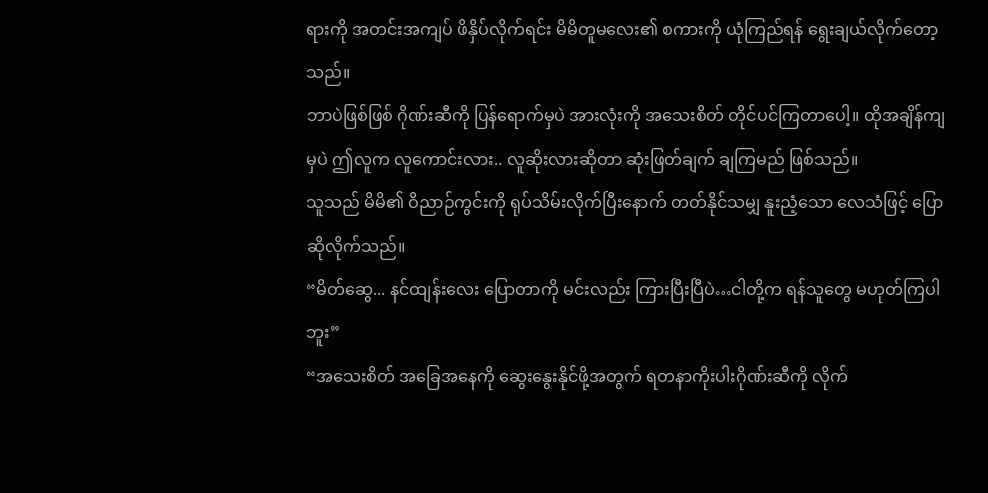ရားကို အတင်းအကျပ် ဖိနှိပ်လိုက်ရင်း မိမိတူမလေး၏ စကားကို ယုံကြည်ရန် ရွေးချယ်လိုက်တော့သည်။
ဘာပဲဖြစ်ဖြစ် ဂိုဏ်းဆီကို ပြန်ရောက်မှပဲ အားလုံးကို အသေးစိတ် တိုင်ပင်ကြတာပေါ့။ ထိုအချိန်ကျမှပဲ ဤလူက လူကောင်းလား.. လူဆိုးလားဆိုတာ ဆုံးဖြတ်ချက် ချကြမည် ဖြစ်သည်။
သူသည် မိမိ၏ ဝိညာဉ်ကွင်းကို ရုပ်သိမ်းလိုက်ပြီးနောက် တတ်နိုင်သမျှ နူးညံ့သော လေသံဖြင့် ပြောဆိုလိုက်သည်။
“မိတ်ဆွေ... နင်ထျန်းလေး ပြောတာကို မင်းလည်း ကြားပြီးပြီပဲ…ငါတို့က ရန်သူတွေ မဟုတ်ကြပါဘူး”
“အသေးစိတ် အခြေအနေကို ဆွေးနွေးနိုင်ဖို့အတွက် ရတနာကိုးပါးဂိုဏ်းဆီကို လိုက်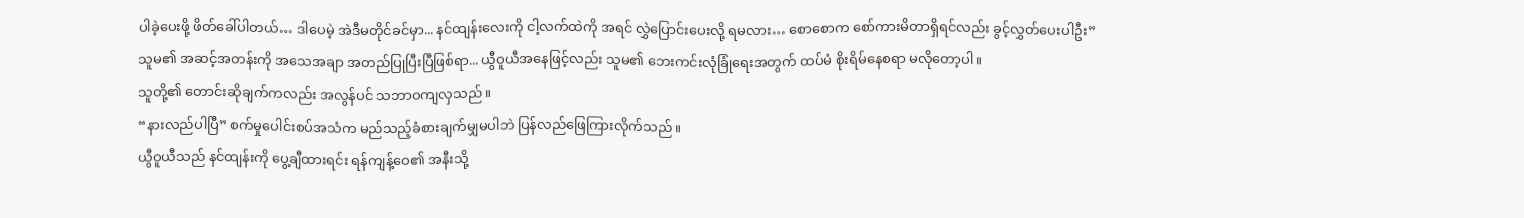ပါခဲ့ပေးဖို့ ဖိတ်ခေါ်ပါတယ်… ဒါပေမဲ့ အဲဒီမတိုင်ခင်မှာ... နင်ထျန်းလေးကို ငါ့လက်ထဲကို အရင် လွှဲပြောင်းပေးလို့ ရမလား… စောစောက စော်ကားမိတာရှိရင်လည်း ခွင့်လွှတ်ပေးပါဦး”
သူမ၏ အဆင့်အတန်းကို အသေအချာ အတည်ပြုပြီးပြီဖြစ်ရာ... ယွီဝူယီအနေဖြင့်လည်း သူမ၏ ဘေးကင်းလုံခြုံရေးအတွက် ထပ်မံ စိုးရိမ်နေစရာ မလိုတော့ပါ။
သူတို့၏ တောင်းဆိုချက်ကလည်း အလွန်ပင် သဘာဝကျလှသည်။
“နားလည်ပါပြီ” စက်မှုပေါင်းစပ်အသံက မည်သည့်ခံစားချက်မျှမပါဘဲ ပြန်လည်ဖြေကြားလိုက်သည်။
ယွီဝူယီသည် နင်ထျန်းကို ပွေ့ချီထားရင်း ရန်ကျန့်ဝေ၏ အနီးသို့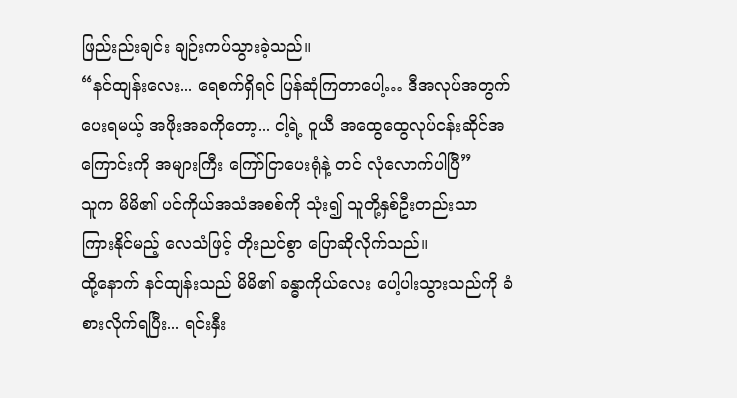ဖြည်းည်းချင်း ချဉ်းကပ်သွားခဲ့သည်။
“နင်ထျန်းလေး... ရေစက်ရှိရင် ပြန်ဆုံကြတာပေါ့… ဒီအလုပ်အတွက် ပေးရမယ့် အဖိုးအခကိုတော့... ငါ့ရဲ့ ဝူယီ အထွေထွေလုပ်ငန်းဆိုင်အကြောင်းကို အများကြီး ကြော်ငြာပေးရုံနဲ့ တင် လုံလောက်ပါပြီ”
သူက မိမိ၏ ပင်ကိုယ်အသံအစစ်ကို သုံး၍ သူတို့နှစ်ဦးတည်းသာ ကြားနိုင်မည့် လေသံဖြင့် တိုးညင်စွာ ပြောဆိုလိုက်သည်။
ထို့နောက် နင်ထျန်းသည် မိမိ၏ ခန္ဓာကိုယ်လေး ပေါ့ပါးသွားသည်ကို ခံစားလိုက်ရပြီး... ရင်းနှီး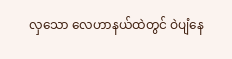လှသော လေဟာနယ်ထဲတွင် ဝဲပျံနေ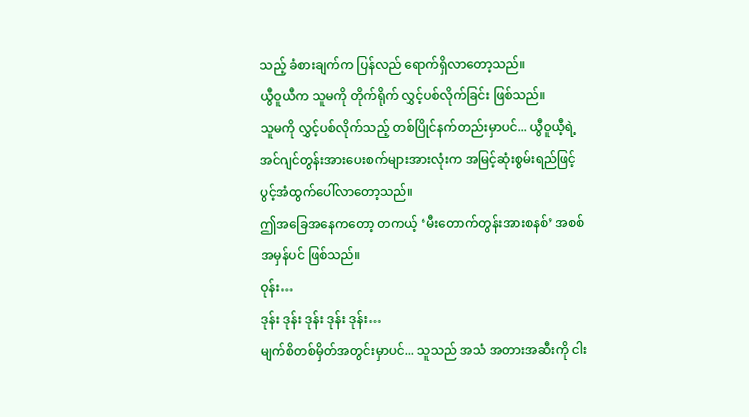သည့် ခံစားချက်က ပြန်လည် ရောက်ရှိလာတော့သည်။
ယွီဝူယီက သူမကို တိုက်ရိုက် လွှင့်ပစ်လိုက်ခြင်း ဖြစ်သည်။
သူမကို လွှင့်ပစ်လိုက်သည့် တစ်ပြိုင်နက်တည်းမှာပင်... ယွီဝူယီ့ရဲ့ အင်ဂျင်တွန်းအားပေးစက်များအားလုံးက အမြင့်ဆုံးစွမ်းရည်ဖြင့် ပွင့်အံထွက်ပေါ်လာတော့သည်။
ဤအခြေအနေကတော့ တကယ့် ‘မီးတောက်တွန်းအားစနစ်’ အစစ်အမှန်ပင် ဖြစ်သည်။
ဝုန်း…
ဒုန်း ဒုန်း ဒုန်း ဒုန်း ဒုန်း…
မျက်စိတစ်မှိတ်အတွင်းမှာပင်... သူသည် အသံ အတားအဆီးကို ငါး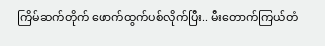ကြိမ်ဆက်တိုက် ဖောက်ထွက်ပစ်လိုက်ပြီး.. မီးတောက်ကြယ်တံ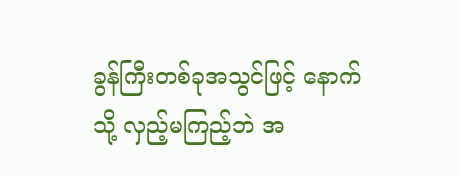ခွန်ကြီးတစ်ခုအသွင်ဖြင့် နောက်သို့ လှည့်မကြည့်ဘဲ အ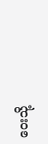ဝေးသို့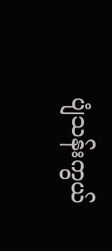ပျံသန်းကွယ်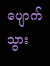ပျောက်သွား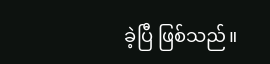ခဲ့ပြီ ဖြစ်သည်။